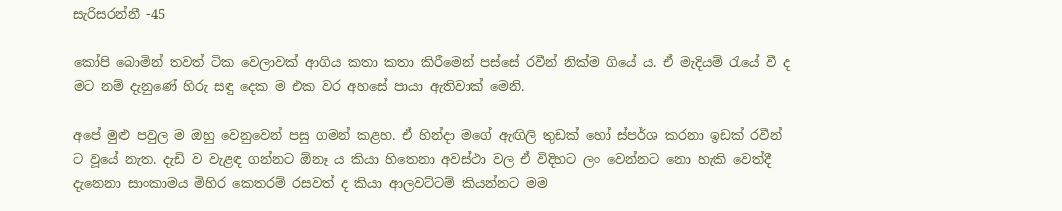සැරිසරන්නී -45

කෝපි බොමින් තවත් ටික වෙලාවක් ආගිය කතා කතා කිරීමෙන් පස්සේ රවීන් නික්ම ගියේ ය. ඒ මැදියම් රැයේ වී ද මට නම් දැනුණේ හිරු සඳු දෙක ම එක වර අහසේ පායා ඇතිවාක් මෙනි.

අපේ මුළු පවුල ම ඔහු වෙනුවෙන් පසු ගමන් කළහ. ඒ හින්දා මගේ ඇඟිලි තුඩක් හෝ ස්පර්ශ කරනා ඉඩක් රවීන් ට වූයේ නැත. දැඩි ව වැළඳ ගන්නට ඕනෑ ය කියා හිතෙනා අවස්ථා වල ඒ විදිහට ලං වෙන්නට නො හැකි වෙත්දී දැනෙනා සාංකාමය මිහිර කෙතරම් රසවත් ද කියා ආලවට්ටම් කියන්නට මම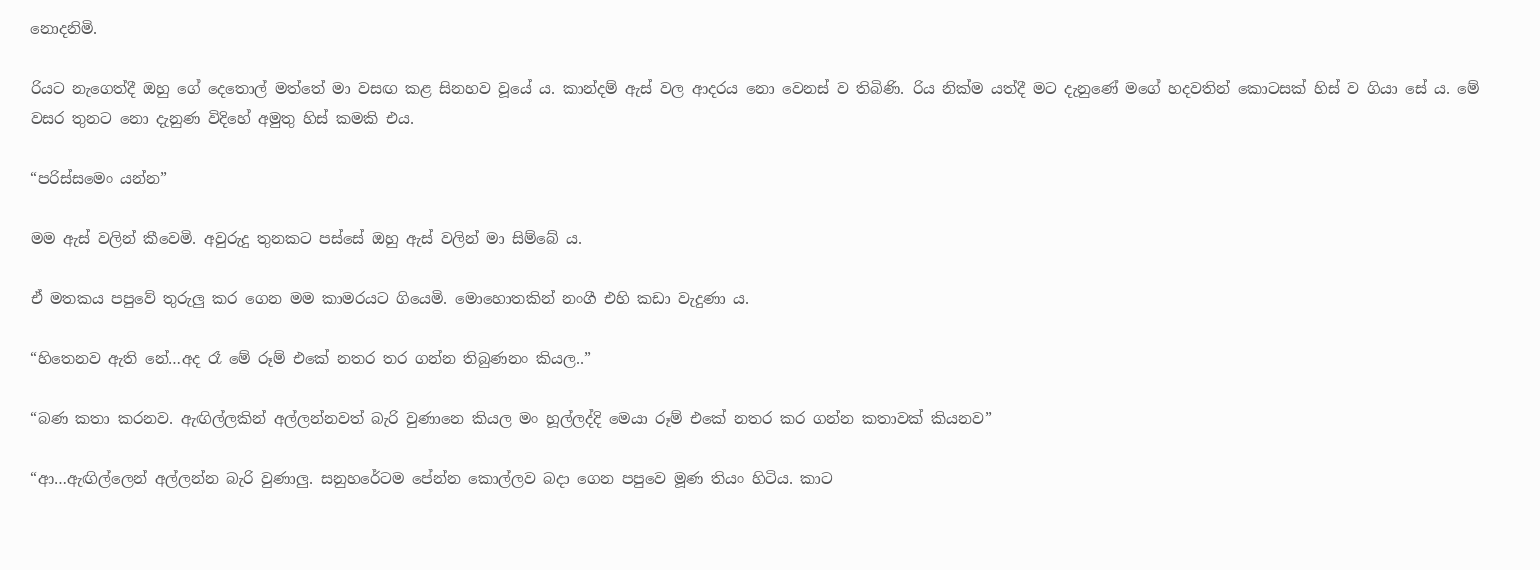නොදනිමි.

රියට නැගෙත්දී ඔහු ගේ දෙතොල් මත්තේ මා වසඟ කළ සිනහව වූයේ ය. කාන්දම් ඇස් වල ආදරය නො වෙනස් ව තිබිණි. රිය නික්ම යත්දී මට දැනුණේ මගේ හදවතින් කොටසක් හිස් ව ගියා සේ ය. මේ වසර තුනට නො දැනුණ විදිහේ අමුතු හිස් කමකි එය.

“පරිස්සමෙං යන්න”

මම ඇස් වලින් කීවෙමි. අවුරුදු තුනකට පස්සේ ඔහු ඇස් වලින් මා සිම්බේ ය.

ඒ මතකය පපුවේ තුරුලු කර ගෙන මම කාමරයට ගියෙමි. මොහොතකින් නංගී එහි කඩා වැදුණා ය.

“හිතෙනව ඇති නේ…අද රෑ මේ රූම් එකේ නතර තර ගන්න තිබුණනං කියල..”

“බණ කතා කරනව. ඇඟිල්ලකින් අල්ලන්නවත් බැරි වුණානෙ කියල මං හූල්ලද්දි මෙයා රූම් එකේ නතර කර ගන්න කතාවක් කියනව”

“ආ…ඇඟිල්ලෙන් අල්ලන්න බැරි වුණාලු. සනුහරේටම පේන්න කොල්ලව බදා ගෙන පපුවෙ මූණ තියං හිටිය. කාට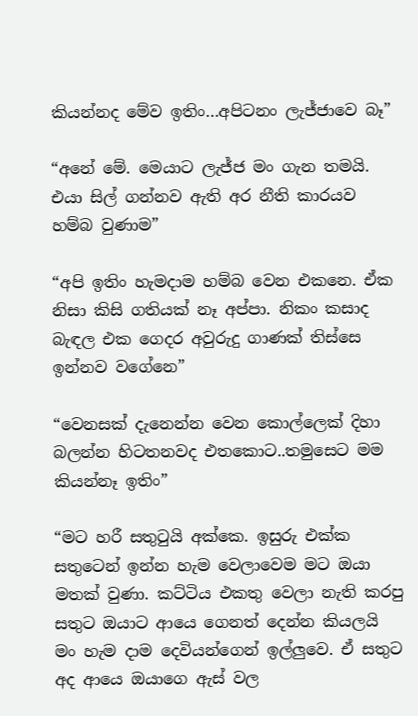කියන්නද මේව ඉතිං…අපිටනං ලැජ්ජාවෙ බෑ”

“අනේ මේ. මෙයාට ලැජ්ජ මං ගැන තමයි. එයා සිල් ගන්නව ඇති අර නීති කාරයව හම්බ වුණාම”

“අපි ඉතිං හැමදාම හම්බ වෙන එකනෙ. ඒක නිසා කිසි ගතියක් නෑ අප්පා. නිකං කසාද බැඳල එක ගෙදර අවුරුදු ගාණක් තිස්සෙ ඉන්නව වගේනෙ”

“වෙනසක් දැනෙන්න වෙන කොල්ලෙක් දිහා බලන්න හිටතනවද එතකොට..තමුසෙට මම කියන්නෑ ඉතිං”

“මට හරී සතුටුයි අක්කෙ. ඉසුරු එක්ක සතුටෙන් ඉන්න හැම වෙලාවෙම මට ඔයා මතක් වුණා. කට්ටිය එකතු වෙලා නැති කරපු සතුට ඔයාට ආයෙ ගෙනත් දෙන්න කියලයි මං හැම දාම දෙවියන්ගෙන් ඉල්ලුවෙ. ඒ සතුට අද ආයෙ ඔයාගෙ ඇස් වල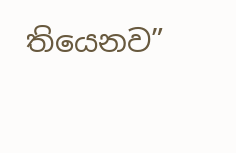තියෙනව”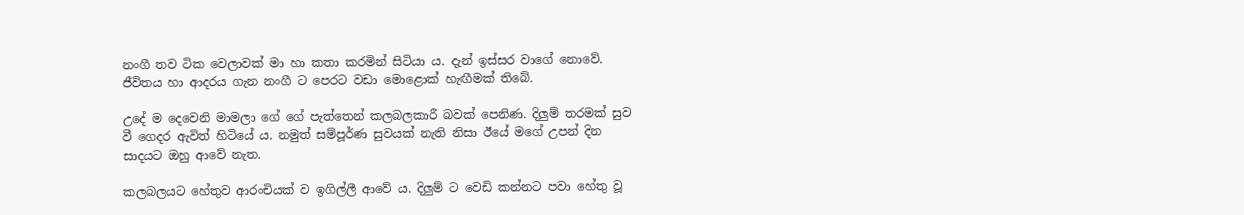නංගී තව ටික වෙලාවක් මා හා කතා කරමින් සිටියා ය. දැන් ඉස්සර වාගේ නොවේ. ජීවිතය හා ආදරය ගැන නංගී ට පෙරට වඩා මොළොක් හැඟීමක් තිබේ.

උදේ ම දෙවෙනි මාමලා ගේ ගේ පැත්තෙන් කලබලකාරී බවක් පෙනිණ. දිලුම් තරමක් සුව වී ගෙදර ඇවිත් හිටියේ ය. නමුත් සම්පූර්ණ සුවයක් නැති නිසා ඊයේ මගේ උපන් දින සාදයට ඔහු ආවේ නැත.

කලබලයට හේතුව ආරංචියක් ව ඉගිල්ලී ආවේ ය. දිලුම් ට වෙඩි කන්නට පවා හේතු වූ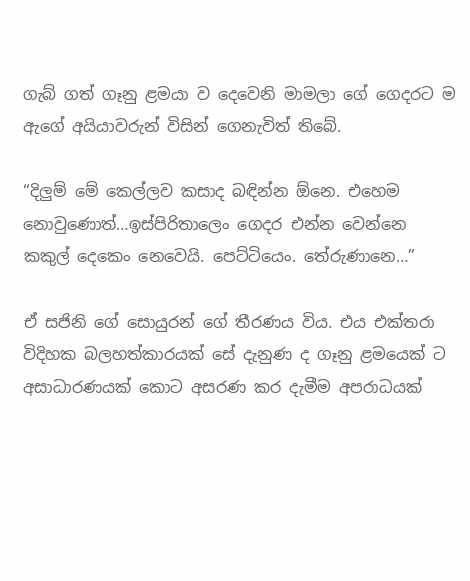ගැබ් ගත් ගෑනු ළමයා ව දෙවෙනි මාමලා ගේ ගෙදරට ම ඇගේ අයියාවරුන් විසින් ගෙනැවිත් තිබේ.

“දිලුම් මේ කෙල්ලව කසාද බඳින්න ඕනෙ. එහෙම නොවුණොත්…ඉස්පිරිතාලෙං ගෙදර එන්න වෙන්නෙ කකුල් දෙකෙං නෙවෙයි. පෙට්ටියෙං. තේරුණානෙ…”

ඒ සජිනි ගේ සොයුරන් ගේ තීරණය විය. එය එක්තරා විදිහක බලහත්කාරයක් සේ දැනුණ ද ගෑනු ළමයෙක් ට අසාධාරණයක් කොට අසරණ කර දැමීම අපරාධයක්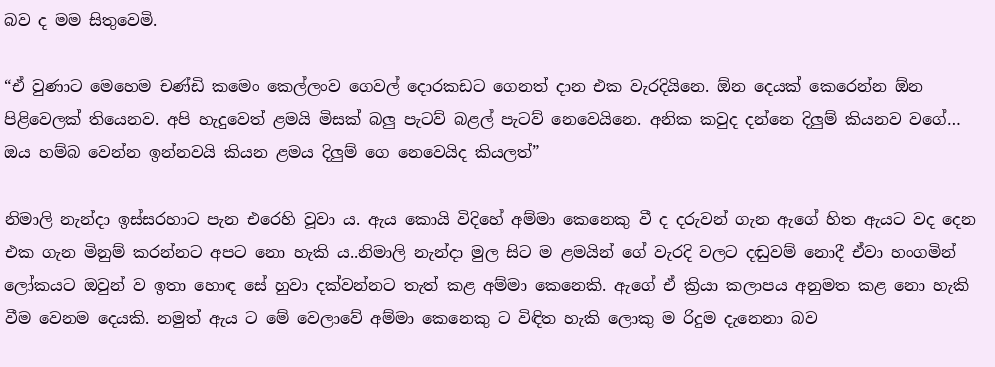බව ද මම සිතුවෙමි.

“ඒ වුණාට මෙහෙම චණ්ඩි කමෙං කෙල්ලංව ගෙවල් දොරකඩට ගෙනත් දාන එක වැරදියිනෙ. ඕන දෙයක් කෙරෙන්න ඕන පිළිවෙලක් තියෙනව. අපි හැදුවෙත් ළමයි මිසක් බලු පැටව් බළල් පැටව් නෙවෙයිනෙ. අනික කවුද දන්නෙ දිලුම් කියනව වගේ… ඔය හම්බ වෙන්න ඉන්නවයි කියන ළමය දිලුම් ගෙ නෙවෙයිද කියලත්”

නිමාලි නැන්දා ඉස්සරහාට පැන එරෙහි වූවා ය. ඇය කොයි විදිහේ අම්මා කෙනෙකු වී ද දරුවන් ගැන ඇගේ හිත ඇයට වද දෙන එක ගැන මිනුම් කරන්නට අපට නො හැකි ය..නිමාලි නැන්දා මුල සිට ම ළමයින් ගේ වැරදි වලට දඬුවම් නොදී ඒවා හංගමින් ලෝකයට ඔවුන් ව ඉතා හොඳ සේ හුවා දක්වන්නට තැත් කළ අම්මා කෙනෙකි. ඇගේ ඒ ක්‍රියා කලාපය අනුමත කළ නො හැකි වීම වෙනම දෙයකි. නමුත් ඇය ට මේ වෙලාවේ අම්මා කෙනෙකු ට විඳිත හැකි ලොකු ම රිදුම දැනෙනා බව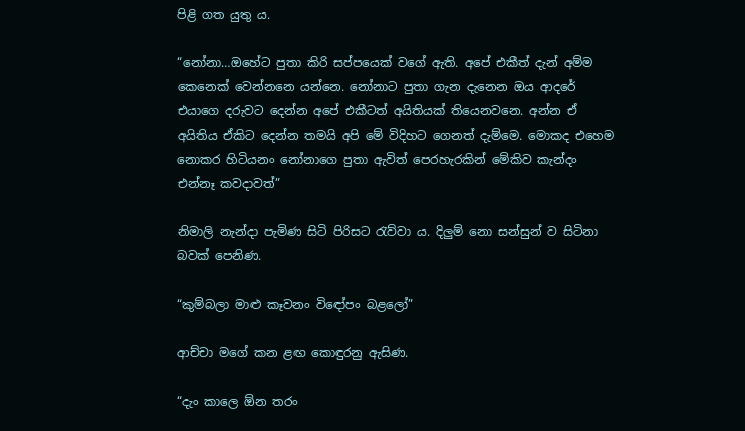පිළි ගත යුතු ය.

“නෝනා…ඔහේට පුතා කිරි සප්පයෙක් වගේ ඇති. අපේ එකීත් දැන් අම්ම කෙනෙක් වෙන්නනෙ යන්නෙ. නෝනාට පුතා ගැන දැනෙන ඔය ආදරේ එයාගෙ දරුවට දෙන්න අපේ එකීටත් අයිතියක් තියෙනවනෙ. අන්න ඒ අයිතිය ඒකිට දෙන්න තමයි අපි මේ විදිහට ගෙනත් දැම්මෙ. මොකද එහෙම නොකර හිටියනං නෝනාගෙ පුතා ඇවිත් පෙරහැරකින් මේකිව කැන්දං එන්නෑ කවදාවත්”

නිමාලි නැන්දා පැමිණ සිටි පිරිසට රැව්වා ය. දිලුම් නො සන්සුන් ව සිටිනා බවක් පෙනිණ.

“කුම්බලා මාළු කෑවනං විඳෝපං බළලෝ”

ආච්චා මගේ කන ළඟ කොඳුරනු ඇසිණ.

“දැං කාලෙ ඕන තරං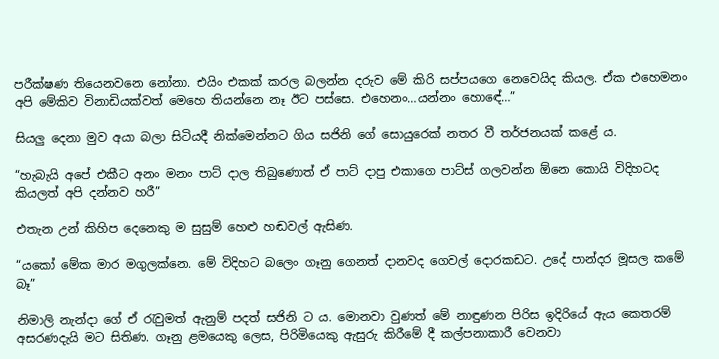පරීක්ෂණ තියෙනවනෙ නෝනා. එයිං එකක් කරල බලන්න දරුව මේ කිරි සප්පයගෙ නෙවෙයිද කියල. ඒක එහෙමනං අපි මේකිව විනාඩියක්වත් මෙහෙ තියන්නෙ නෑ ඊට පස්සෙ. එහෙනං…යන්නං හොඳේ…”

සියලු දෙනා මුව අයා බලා සිටියදී නික්මෙන්නට ගිය සජිනි ගේ සොයුරෙක් නතර වී තර්ජනයක් කළේ ය.

“හැබැයි අපේ එකීට අනං මනං පාට් දාල තිබුණොත් ඒ පාට් දාපු එකාගෙ පාට්ස් ගලවන්න ඕනෙ කොයි විදිහටද කියලත් අපි දන්නව හරී”

එතැන උන් කිහිප දෙනෙකු ම සුසුම් හෙළු හඬවල් ඇසිණ.

“යකෝ මේක මාර මගුලක්නෙ. මේ විදිහට බලෙං ගෑනු ගෙනත් දානවද ගෙවල් දොරකඩට. උදේ පාන්දර මූසල කමේ බෑ”

නිමාලි නැන්දා ගේ ඒ රැවුමත් ඇනුම් පදත් සජිනි ට ය. මොනවා වුණත් මේ නාඳුණන පිරිස ඉදිරියේ ඇය කෙතරම් අසරණදැයි මට සිතිණ. ගෑනු ළමයෙකු ලෙස, පිරිමියෙකු ඇසුරු කිරීමේ දී කල්පනාකාරී වෙනවා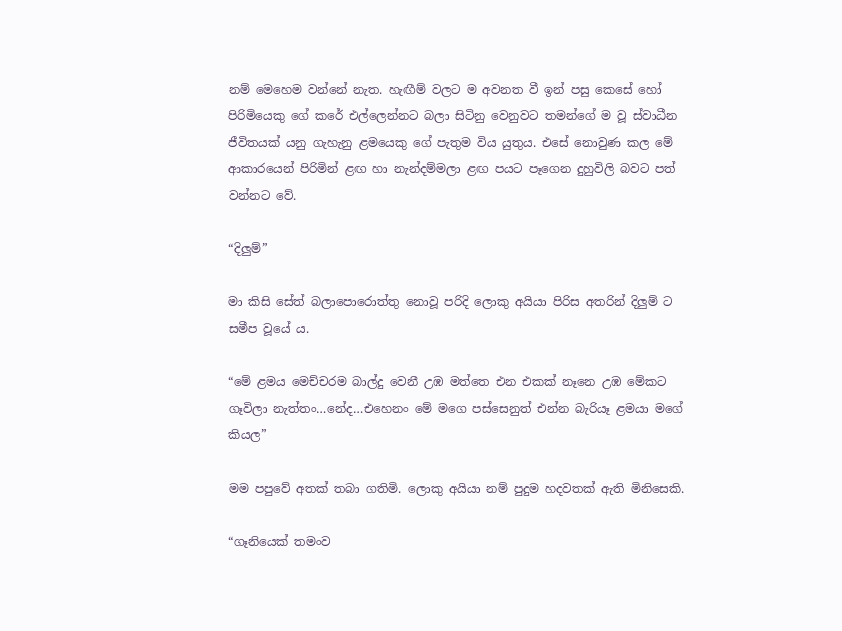නම් මෙහෙම වන්නේ නැත. හැඟීම් වලට ම අවනත වී ඉන් පසු කෙසේ හෝ පිරිමියෙකු ගේ කරේ එල්ලෙන්නට බලා සිටිනු වෙනුවට තමන්ගේ ම වූ ස්වාධීන ජීවිතයක් යනු ගැහැනු ළමයෙකු ගේ පැතුම විය යුතුය. එසේ නොවුණ කල මේ ආකාරයෙන් පිරිමින් ළඟ හා නැන්දම්මලා ළඟ පයට පෑගෙන දුහුවිලි බවට පත් වන්නට වේ.

“දිලුම්”

මා කිසි සේත් බලාපොරොත්තු නොවූ පරිදි ලොකු අයියා පිරිස අතරින් දිලුම් ට සමීප වූයේ ය.

“මේ ළමය මෙච්චරම බාල්දු වෙනී උඹ මත්තෙ එන එකක් නෑනෙ උඹ මේකට ගෑවිලා නැත්තං…නේද…එහෙනං මේ මගෙ පස්සෙනුත් එන්න බැරියෑ ළමයා මගේ කියල”

මම පපුවේ අතක් තබා ගතිමි. ලොකු අයියා නම් පුදුම හදවතක් ඇති මිනිසෙකි.

“ගෑනියෙක් තමංව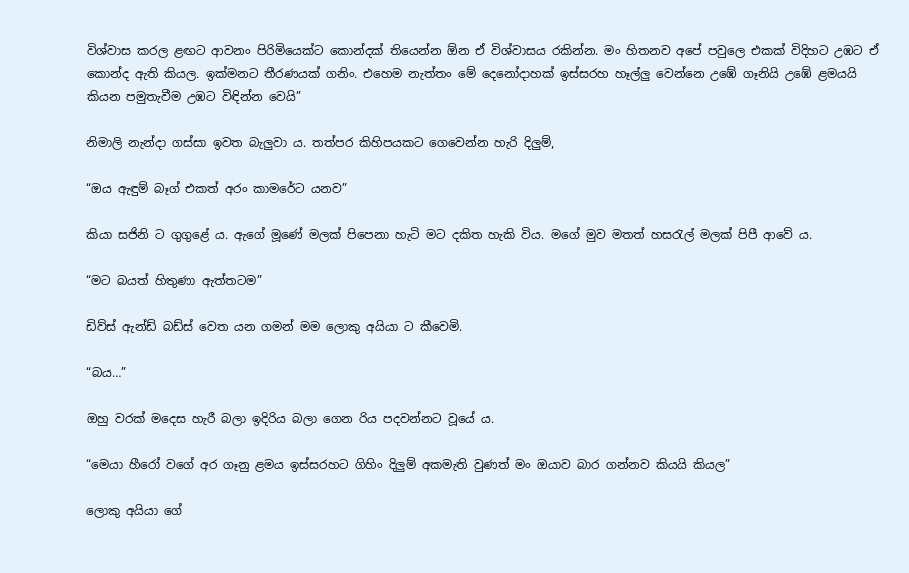විශ්වාස කරල ළඟට ආවනං පිරිමියෙක්ට කොන්දක් තියෙන්න ඕන ඒ විශ්වාසය රකින්න. මං හිතනව අපේ පවුලෙ එකක් විදිහට උඹට ඒ කොන්ද ඇති කියල. ඉක්මනට තීරණයක් ගනිං. එහෙම නැත්තං මේ දෙනෝදාහක් ඉස්සරහ හෑල්ලු වෙන්නෙ උඹේ ගෑනියි උඹේ ළමයයි කියන පමුතැවීම උඹට විඳින්න වෙයි”

නිමාලි නැන්දා ගස්සා ඉවත බැලුවා ය. තත්පර කිහිපයකට ගෙවෙන්න හැරි දිලුම්,

“ඔය ඇඳුම් බෑග් එකත් අරං කාමරේට යනව”

කියා සජිනි ට ගුගුළේ ය. ඇගේ මූණේ මලක් පිපෙනා හැටි මට දකිත හැකි විය. මගේ මුව මතත් හසරැල් මලක් පිපී ආවේ ය.

“මට බයත් හිතුණා ඇත්තටම”

ඩිව්ස් ඇන්ඩ් බඩ්ස් වෙත යන ගමන් මම ලොකු අයියා ට කීවෙමි.

“බය…”

ඔහු වරක් මදෙස හැරී බලා ඉදිරිය බලා ගෙන රිය පදවන්නට වූයේ ය.

“මෙයා හීරෝ වගේ අර ගෑනු ළමය ඉස්සරහට ගිහිං දිලුම් අකමැති වුණත් මං ඔයාව බාර ගන්නව කියයි කියල”

ලොකු අයියා ගේ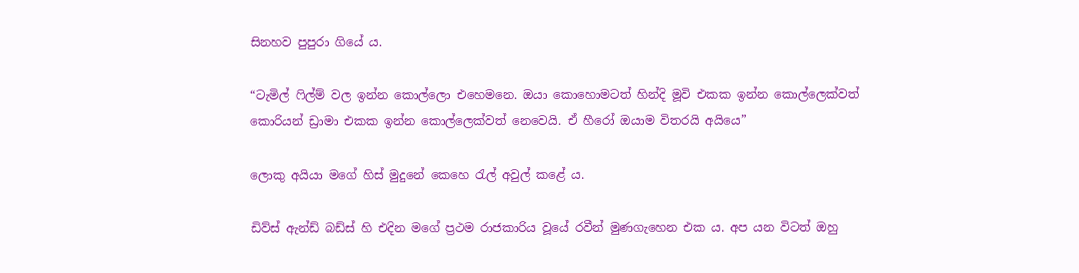සිනහව පුපුරා ගියේ ය.

“ටැමිල් ෆිල්ම් වල ඉන්න කොල්ලො එහෙමනෙ. ඔයා කොහොමටත් හින්දි මූවි එකක ඉන්න කොල්ලෙක්වත් කොරියන් ඩ්‍රාමා එකක ඉන්න කොල්ලෙක්වත් නෙවෙයි. ඒ හීරෝ ඔයාම විතරයි අයියෙ”

ලොකු අයියා මගේ හිස් මුදුනේ කෙහෙ රැල් අවුල් කළේ ය.

ඩිව්ස් ඇන්ඩ් බඩ්ස් හි එදින මගේ ප්‍රථම රාජකාරිය වූයේ රවීන් මුණගැහෙන එක ය. අප යන විටත් ඔහු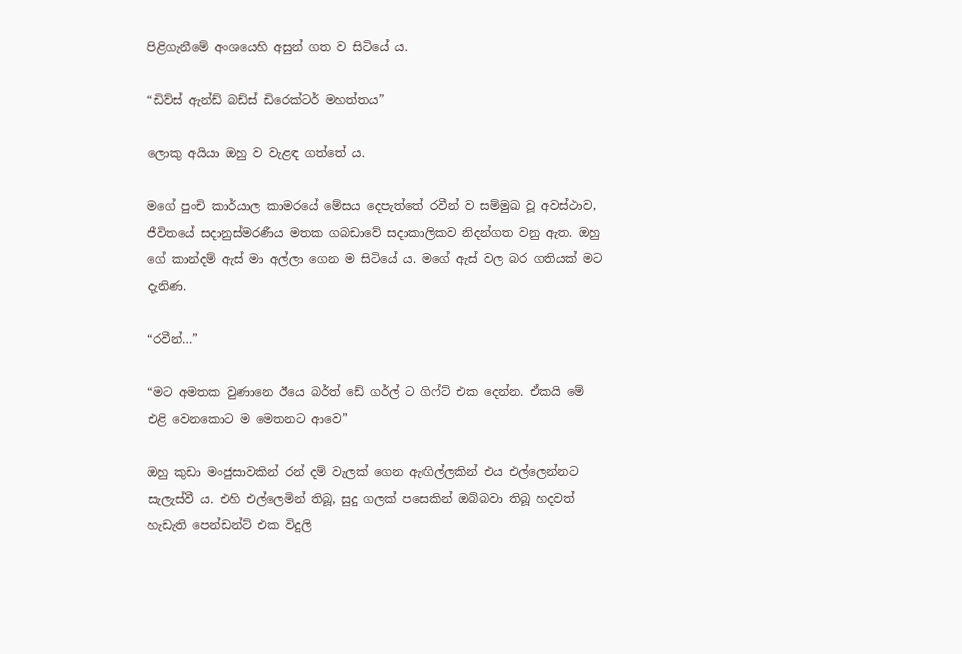පිළිගැනීමේ අංශයෙහි අසුන් ගත ව සිටියේ ය.

“ඩිව්ස් ඇන්ඩ් බඩ්ස් ඩිරෙක්ටර් මහත්තය”

ලොකු අයියා ඔහු ව වැළඳ ගත්තේ ය.

මගේ පුංචි කාර්යාල කාමරයේ මේසය දෙපැත්තේ රවීන් ව සම්මුඛ වූ අවස්ථාව, ජීවිතයේ සදානුස්මරණීය මතක ගබඩාවේ සදාකාලිකව නිදන්ගත වනු ඇත. ඔහු ගේ කාන්දම් ඇස් මා අල්ලා ගෙන ම සිටියේ ය. මගේ ඇස් වල බර ගතියක් මට දැනිණ.

“රවීන්…”

“මට අමතක වුණානෙ ඊයෙ බර්ත් ඩේ ගර්ල් ට ගිෆ්ට් එක දෙන්න. ඒකයි මේ එළි වෙනකොට ම මෙතනට ආවෙ”

ඔහු කුඩා මංජුසාවකින් රන් දම් වැලක් ගෙන ඇඟිල්ලකින් එය එල්ලෙන්නට සැලැස්වී ය. එහි එල්ලෙමින් තිබූ, සුදු ගලක් පසෙකින් ඔබ්බවා තිබූ හදවත් හැඩැති පෙන්ඩන්ට් එක විදුලි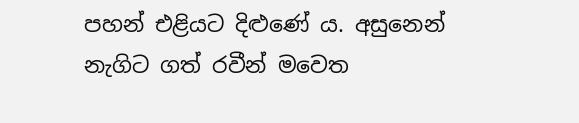පහන් එළියට දිළුණේ ය. අසුනෙන් නැගිට ගත් රවීන් මවෙත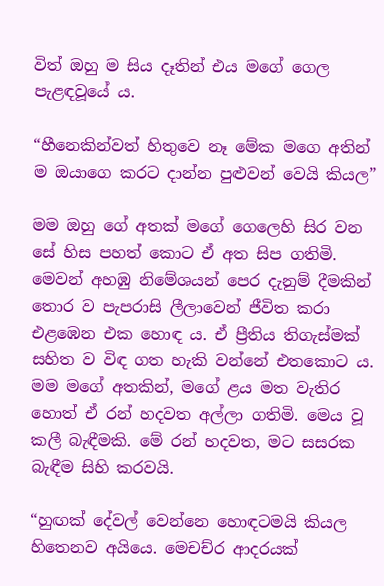විත් ඔහු ම සිය දෑතින් එය මගේ ගෙල පැළඳවූයේ ය.

“හීනෙකින්වත් හිතුවෙ නෑ මේක මගෙ අතින් ම ඔයාගෙ කරට දාන්න පුළුවන් වෙයි කියල”

මම ඔහු ගේ අතක් මගේ ගෙලෙහි සිර වන සේ හිස පහත් කොට ඒ අත සිප ගතිමි. මෙවන් අහඹු නිමේශයන් පෙර දැනුම් දීමකින් තොර ව පැපරාසි ලීලාවෙන් ජීවිත කරා එළඹෙන එක හොඳ ය. ඒ ප්‍රීතිය තිගැස්මක් සහිත ව විඳ ගත හැකි වන්නේ එතකොට ය.  මම මගේ අතකින්, මගේ ළය මත වැතිර හොත් ඒ රන් හදවත අල්ලා ගතිමි. මෙය වූ කලී බැඳීමකි. මේ රන් හදවත, මට සසරක බැඳීම සිහි කරවයි.

“හුඟක් දේවල් වෙන්නෙ හොඳටමයි කියල හිතෙනව අයියෙ. මෙචච්ර ආදරයක්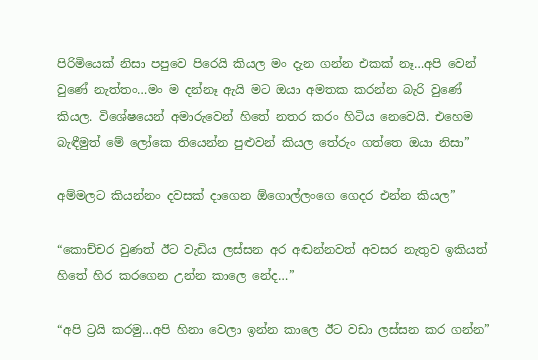පිරිමියෙක් නිසා පපුවෙ පිරෙයි කියල මං දැන ගන්න එකක් නෑ…අපි වෙන් වුණේ නැත්තං…මං ම දන්නෑ ඇයි මට ඔයා අමතක කරන්න බැරි වුණේ කියල. විශේෂයෙන් අමාරුවෙන් හිතේ නතර කරං හිටිය නෙවෙයි. එහෙම බැඳීමුත් මේ ලෝකෙ තියෙන්න පුළුවන් කියල තේරුං ගත්තෙ ඔයා නිසා”

අම්මලට කියන්නං දවසක් දාගෙන ඕගොල්ලංගෙ ගෙදර එන්න කියල”

“කොච්චර වුණත් ඊට වැඩිය ලස්සන අර අඬන්නවත් අවසර නැතුව ඉකියත් හිතේ හිර කරගෙන උන්න කාලෙ නේද…”

“අපි ට්‍රයි කරමු…අපි හිනා වෙලා ඉන්න කාලෙ ඊට වඩා ලස්සන කර ගන්න”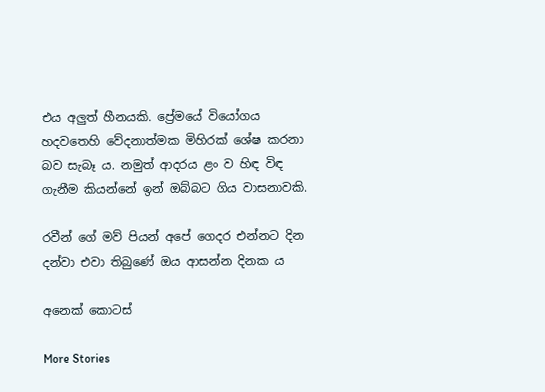එය අලුත් හීනයකි. ප්‍රේමයේ වියෝගය හදවතෙහි වේදනාත්මක මිහිරක් ශේෂ කරනා බව සැබෑ ය. නමුත් ආදරය ළං ව හිඳ විඳ ගැනීම කියන්නේ ඉන් ඔබ්බට ගිය වාසනාවකි.

රවීන් ගේ මව් පියන් අපේ ගෙදර එන්නට දින දන්වා එවා තිබුණේ ඔය ආසන්න දිනක ය

අනෙක් කොටස්

More Stories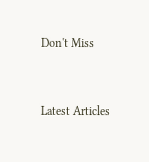Don't Miss


Latest Articles